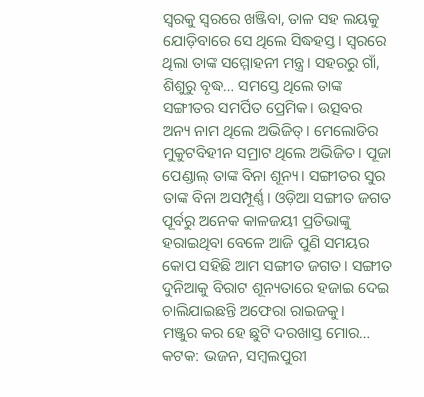ସ୍ବରକୁ ସ୍ବରରେ ଖଞ୍ଜିବା, ତାଳ ସହ ଲୟକୁ ଯୋଡ଼ିବାରେ ସେ ଥିଲେ ସିଦ୍ଧହସ୍ତ। ସ୍ବରରେ ଥିଲା ତାଙ୍କ ସମ୍ମୋହନୀ ମନ୍ତ୍ର। ସହରରୁ ଗାଁ, ଶିଶୁରୁ ବୃଦ୍ଧ… ସମସ୍ତେ ଥିଲେ ତାଙ୍କ ସଙ୍ଗୀତର ସମର୍ପିତ ପ୍ରେମିକ। ଉତ୍ସବର ଅନ୍ୟ ନାମ ଥିଲେ ଅଭିଜିତ୍। ମେଲୋଡିର ମୁକୁଟବିହୀନ ସମ୍ରାଟ ଥିଲେ ଅଭିଜିତ। ପୂଜା ପେଣ୍ଡାଲ୍ ତାଙ୍କ ବିନା ଶୂନ୍ୟ। ସଙ୍ଗୀତର ସୁର ତାଙ୍କ ବିନା ଅସମ୍ପୂର୍ଣ୍ଣ। ଓଡ଼ିଆ ସଙ୍ଗୀତ ଜଗତ ପୂର୍ବରୁ ଅନେକ କାଳଜୟୀ ପ୍ରତିଭାଙ୍କୁ ହରାଇଥିବା ବେଳେ ଆଜି ପୁଣି ସମୟର କୋପ ସହିଛି ଆମ ସଙ୍ଗୀତ ଜଗତ। ସଙ୍ଗୀତ ଦୁନିଆକୁ ବିରାଟ ଶୂନ୍ୟତାରେ ହଜାଇ ଦେଇ ଚାଲିଯାଇଛନ୍ତି ଅଫେରା ରାଇଜକୁ।
ମଞ୍ଜୁର କର ହେ ଛୁଟି ଦରଖାସ୍ତ ମୋର…
କଟକ: ଭଜନ, ସମ୍ବଲପୁରୀ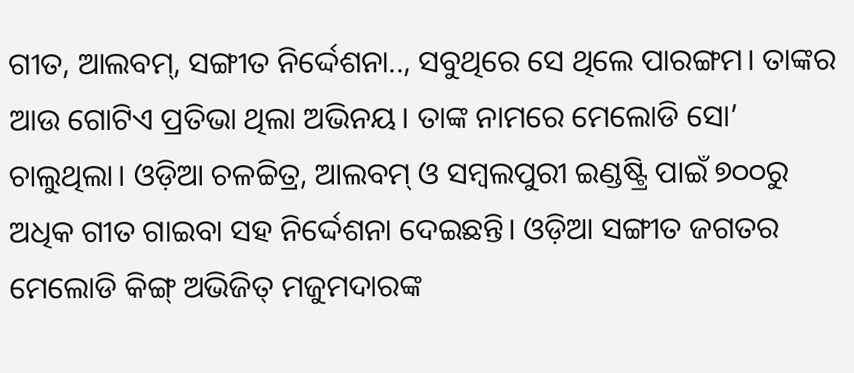ଗୀତ, ଆଲବମ୍, ସଙ୍ଗୀତ ନିର୍ଦ୍ଦେଶନା.., ସବୁଥିରେ ସେ ଥିଲେ ପାରଙ୍ଗମ। ତାଙ୍କର ଆଉ ଗୋଟିଏ ପ୍ରତିଭା ଥିଲା ଅଭିନୟ। ତାଙ୍କ ନାମରେ ମେଲୋଡି ସୋ’ ଚାଲୁଥିଲା। ଓଡ଼ିଆ ଚଳଚ୍ଚିତ୍ର, ଆଲବମ୍ ଓ ସମ୍ବଲପୁରୀ ଇଣ୍ଡଷ୍ଟ୍ରି ପାଇଁ ୭୦୦ରୁ ଅଧିକ ଗୀତ ଗାଇବା ସହ ନିର୍ଦ୍ଦେଶନା ଦେଇଛନ୍ତି। ଓଡ଼ିଆ ସଙ୍ଗୀତ ଜଗତର ମେଲୋଡି କିଙ୍ଗ୍ ଅଭିଜିତ୍ ମଜୁମଦାରଙ୍କ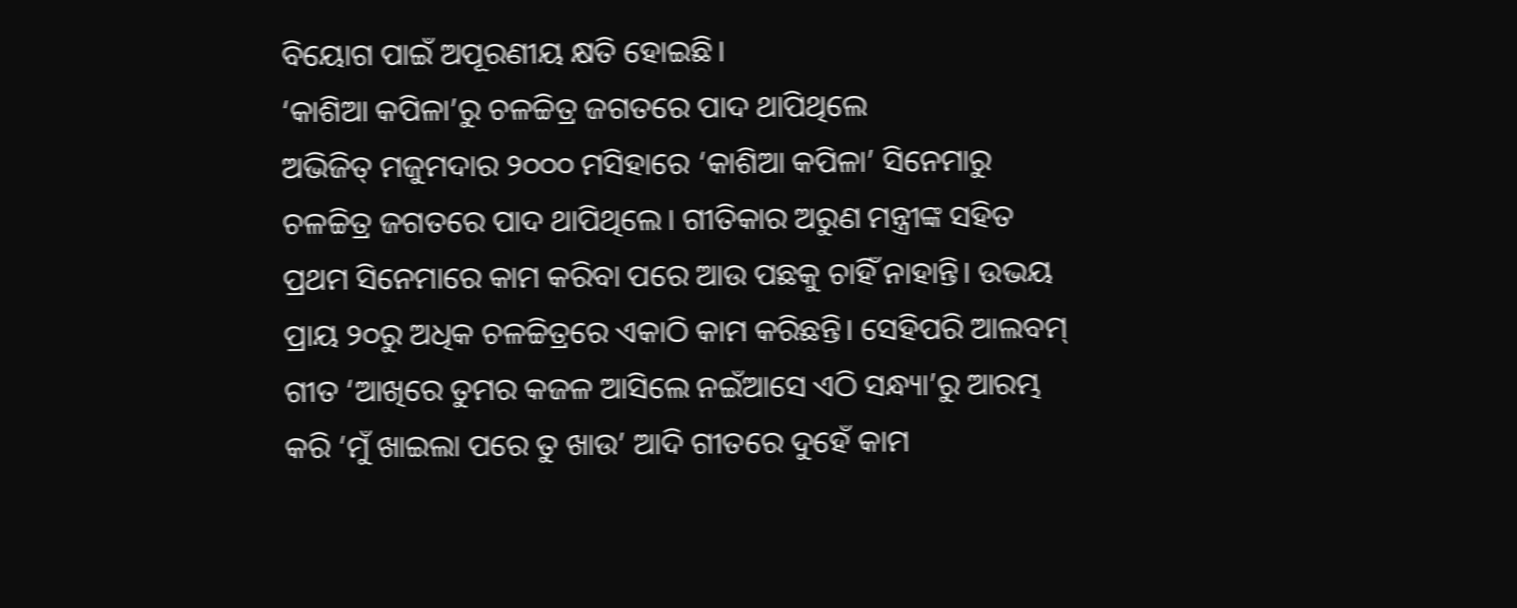ବିୟୋଗ ପାଇଁ ଅପୂରଣୀୟ କ୍ଷତି ହୋଇଛି।
‘କାଶିଆ କପିଳା’ରୁ ଚଳଚ୍ଚିତ୍ର ଜଗତରେ ପାଦ ଥାପିଥିଲେ
ଅଭିଜିତ୍ ମଜୁମଦାର ୨୦୦୦ ମସିହାରେ ‘କାଶିଆ କପିଳା’ ସିନେମାରୁ ଚଳଚ୍ଚିତ୍ର ଜଗତରେ ପାଦ ଥାପିଥିଲେ। ଗୀତିକାର ଅରୁଣ ମନ୍ତ୍ରୀଙ୍କ ସହିତ ପ୍ରଥମ ସିନେମାରେ କାମ କରିବା ପରେ ଆଉ ପଛକୁ ଚାହିଁ ନାହାନ୍ତି। ଉଭୟ ପ୍ରାୟ ୨୦ରୁ ଅଧିକ ଚଳଚ୍ଚିତ୍ରରେ ଏକାଠି କାମ କରିଛନ୍ତି। ସେହିପରି ଆଲବମ୍ ଗୀତ ‘ଆଖିରେ ତୁମର କଜଳ ଆସିଲେ ନଇଁଆସେ ଏଠି ସନ୍ଧ୍ୟା’ରୁ ଆରମ୍ଭ କରି ‘ମୁଁ ଖାଇଲା ପରେ ତୁ ଖାଉ’ ଆଦି ଗୀତରେ ଦୁହେଁ କାମ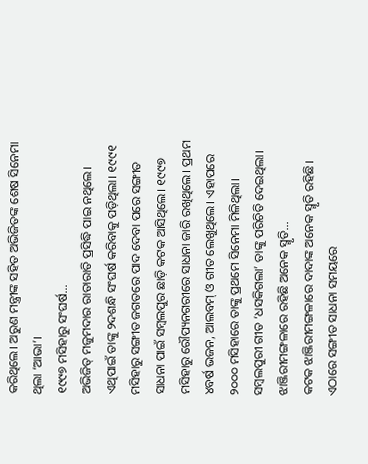କରିଥିଲେ। ଅରୁଣ ମନ୍ତ୍ରୀଙ୍କ ସହିତ ଅଭିଜିତଙ୍କ ଶେଷ ସିନେମା ଥିଲା ‘ଆଭା’।
୧୯୯୭ ମସିହାରୁ ସଂଘର୍ଷ…
ଅଭିଜିତ୍ ମଜୁମଦାର ରାତାରାତି ପ୍ରସିଦ୍ଧି ପାଇ ନଥିଲେ। ଏଥିପାଇଁ ତାଙ୍କୁ ୨ଦଶନ୍ଧି ସଂଘର୍ଷ କରିବାକୁ ପଡ଼ିଥିଲା। ୧୯୯୧ ମସିହାରୁ ସଙ୍ଗୀତ ଜଗତରେ ପାଦ ଦେବା ପରେ ସଙ୍ଗୀତ ସାଧନା ପାଇଁ ସମ୍ବଲପୁର ଛାଡ଼ି କଟକ ଆସିଥିଲେ। ୧୯୯୭ ମସିହାରୁ ରୌପ୍ୟନଗରୀରେ ସାଧନା ଜାରି ରଖିଥିଲେ। ପ୍ରଥମ ୪ବର୍ଷ ଭଜନ, ଆଲବମ୍ ଓ ଗୀତ ଲେଖୁଥିଲେ। ଏହାପରେ ୨୦୦୦ ମସିହାରେ ତାଙ୍କୁ ପ୍ରଥମେ ସିନେମା ମିଳିଥିଲା। ସମ୍ବଲପୁରୀ ଗୀତ ‘ଧସକିଗଲା’ ତାଙ୍କୁ ପରିଚିତି ଦେଇଥିଲା।
ଝାଞ୍ଜିରୀମଙ୍ଗଳାରେ ରହିଛି ଅନେକ ସ୍ମୃତି…
କଟକ ଝାଞ୍ଜିରୀମଙ୍ଗଳାରେ ଦାଦାଙ୍କ ଅନେକ ସ୍ମୃତି ରହିଛି। ଏଠାରେ ସଙ୍ଗୀତ ସାଧନା ସମୟରେ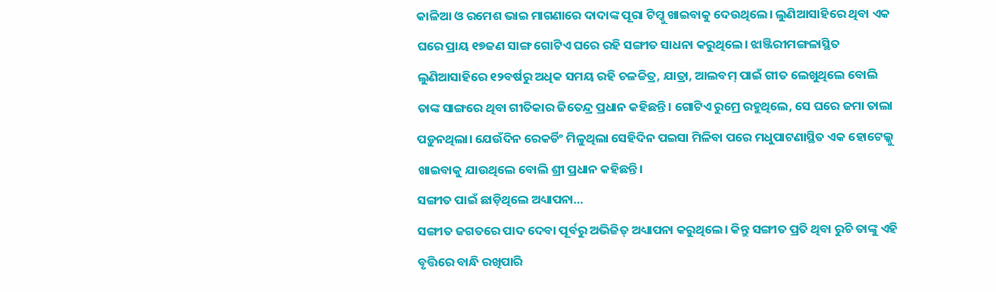କାଳିଆ ଓ ରମେଶ ଭାଇ ମାଗଣାରେ ଦାଦାଙ୍କ ପୂରା ଟିମ୍କୁ ଖାଇବାକୁ ଦେଉଥିଲେ। ଲୁଣିଆସାହିରେ ଥିବା ଏକ ଘରେ ପ୍ରାୟ ୧୭ଜଣ ସାଙ୍ଗ ଗୋଟିଏ ଘରେ ରହି ସଙ୍ଗୀତ ସାଧନା କରୁଥିଲେ। ଝାଞ୍ଜିରୀମଙ୍ଗଳାସ୍ଥିତ ଲୁଣିଆସାହିରେ ୧୨ବର୍ଷରୁ ଅଧିକ ସମୟ ରହି ଚଳଚ୍ଚିତ୍ର, ଯାତ୍ରା, ଆଲବମ୍ ପାଇଁ ଗୀତ ଲେଖୁଥିଲେ ବୋଲି ତାଙ୍କ ସାଙ୍ଗରେ ଥିବା ଗୀତିକାର ଜିତେନ୍ଦ୍ର ପ୍ରଧାନ କହିଛନ୍ତି। ଗୋଟିଏ ରୁମ୍ରେ ରହୁଥିଲେ, ସେ ଘରେ ଜମା ତାଲା ପଡ଼ୁନଥିଲା। ଯେଉଁଦିନ ରେକର୍ଡିଂ ମିଳୁଥିଲା ସେହିଦିନ ପଇସା ମିଳିବା ପରେ ମଧୁପାଟଣାସ୍ଥିତ ଏକ ହୋଟେଲ୍କୁ ଖାଇବାକୁ ଯାଉଥିଲେ ବୋଲି ଶ୍ରୀ ପ୍ରଧାନ କହିଛନ୍ତି।
ସଙ୍ଗୀତ ପାଇଁ ଛାଡ଼ିଥିଲେ ଅଧ୍ୟାପନା…
ସଙ୍ଗୀତ ଜଗତରେ ପାଦ ଦେବା ପୂର୍ବରୁ ଅଭିଜିତ୍ ଅଧ୍ୟାପନା କରୁଥିଲେ। କିନ୍ତୁ ସଙ୍ଗୀତ ପ୍ରତି ଥିବା ରୁଚି ତାଙ୍କୁ ଏହି ବୃତ୍ତିରେ ବାନ୍ଧି ରଖିପାରି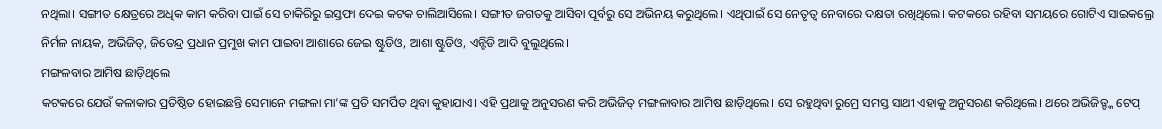ନଥିଲା। ସଙ୍ଗୀତ କ୍ଷେତ୍ରରେ ଅଧିକ କାମ କରିବା ପାଇଁ ସେ ଚାକିରିରୁ ଇସ୍ତଫା ଦେଇ କଟକ ଚାଲିଆସିଲେ। ସଙ୍ଗୀତ ଜଗତକୁ ଆସିବା ପୂର୍ବରୁ ସେ ଅଭିନୟ କରୁଥିଲେ। ଏଥିପାଇଁ ସେ ନେତୃତ୍ବ ନେବାରେ ଦକ୍ଷତା ରଖିଥିଲେ। କଟକରେ ରହିବା ସମୟରେ ଗୋଟିଏ ସାଇକଲ୍ରେ ନିର୍ମଳ ନାୟକ, ଅଭିଜିତ୍, ଜିତେନ୍ଦ୍ର ପ୍ରଧାନ ପ୍ରମୁଖ କାମ ପାଇବା ଆଶାରେ ଜେଇ ଷ୍ଟୁଡିଓ, ଆଶା ଷ୍ଟୁଡିଓ, ଏନ୍ଟିଡି ଆଦି ବୁଲୁଥିଲେ।
ମଙ୍ଗଳବାର ଆମିଷ ଛାଡ଼ିଥିଲେ
କଟକରେ ଯେଉଁ କଳାକାର ପ୍ରତିଷ୍ଠିତ ହୋଇଛନ୍ତି ସେମାନେ ମଙ୍ଗଳା ମା’ଙ୍କ ପ୍ରତି ସମର୍ପିତ ଥିବା କୁହାଯାଏ। ଏହି ପ୍ରଥାକୁ ଅନୁସରଣ କରି ଅଭିଜିତ୍ ମଙ୍ଗଳାବାର ଆମିଷ ଛାଡ଼ିଥିଲେ। ସେ ରହୁଥିବା ରୁମ୍ରେ ସମସ୍ତ ସାଥୀ ଏହାକୁ ଅନୁସରଣ କରିଥିଲେ। ଥରେ ଅଭିଜିତ୍ଙ୍କ ଟେପ୍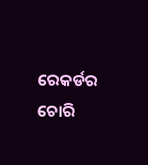ରେକର୍ଡର ଚୋରି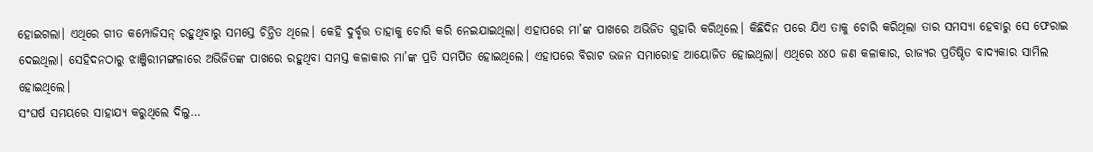ହୋଇଗଲା। ଏଥିରେ ଗୀତ କମ୍ପୋଜିସନ୍ ରହୁଥିବାରୁ ସମସ୍ତେ ଚିନ୍ତିତ ଥିଲେ। କେହି ଦୁର୍ବୃତ୍ତ ତାହାକୁ ଚୋରି କରି ନେଇଯାଇଥିଲା। ଏହାପରେ ମା’ଙ୍କ ପାଖରେ ଅଭିଜିତ ଗୁହାରି କରିଥିଲେ। କିଛିଦିନ ପରେ ଯିଏ ତାକୁ ଚୋରି କରିଥିଲା ତାର ସମସ୍ୟା ହେବାରୁ ସେ ଫେରାଇ ଦେଇଥିଲା। ସେହିଦନଠାରୁ ଝାଞ୍ଜିରୀମଙ୍ଗଳାରେ ଅଭିଜିତଙ୍କ ପାଖରେ ରହୁଥିବା ସମସ୍ତ କଳାକାର ମା’ଙ୍କ ପ୍ରତି ସମର୍ପିତ ହୋଇଥିଲେ। ଏହାପରେ ବିରାଟ ଭଜନ ସମାରୋହ ଆୟୋଜିତ ହୋଇଥିଲା। ଏଥିରେ ୪୪୦ ଜଣ କଳାକାର, ରାଜ୍ୟର ପ୍ରତିଷ୍ଠିତ ବାଦ୍ୟକାର ସାମିଲ ହୋଇଥିଲେ।
ସଂଘର୍ଷ ସମୟରେ ସାହାଯ୍ୟ କରୁଥିଲେ ଦିଲୁ…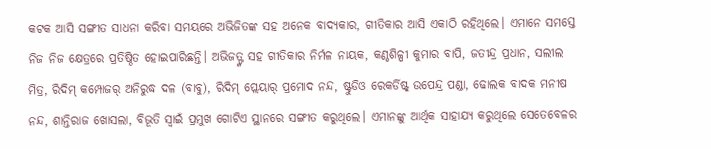କଟକ ଆସି ସଙ୍ଗୀତ ସାଧନା କରିବା ସମୟରେ ଅଭିଜିତଙ୍କ ସହ ଅନେକ ବାଦ୍ୟକାର, ଗୀତିକାର ଆସି ଏକାଠି ରହିଥିଲେ। ଏମାନେ ସମସ୍ତେ ନିଜ ନିଜ କ୍ଷେତ୍ରରେ ପ୍ରତିଷ୍ଠିତ ହୋଇପାରିଛନ୍ତି। ଅଭିଜତ୍ଙ୍କ ସହ ଗୀତିକାର ନିର୍ମଳ ନାୟକ, କଣ୍ଠଶିଳ୍ପୀ କୁମାର ବାପି, ଜତୀନ୍ଦ୍ର ପ୍ରଧାନ, ସଲୀଲ ମିତ୍ର, ରିଦିମ୍ କମ୍ପୋଜର୍ ଅନିରୁଦ୍ଧ ଦଳ (ବାବୁ), ରିଦିମ୍ ପ୍ଲେୟାର୍ ପ୍ରମୋଦ ନନ୍ଦ, ଷ୍ଟୁଡିଓ ରେକର୍ଡିଷ୍ଟ୍ ଉପେନ୍ଦ୍ର ପଣ୍ଡା, ଢୋଲକ ବାଦକ ମନୀଷ ନନ୍ଦ, ଶାନ୍ତିରାଜ ଖୋସଲା, ବିଭୂତି ସ୍ବାଇଁ ପ୍ରମୁଖ ଗୋଟିଏ ସ୍ଥାନରେ ସଙ୍ଗୀତ କରୁଥିଲେ। ଏମାନଙ୍କୁ ଆର୍ଥିକ ସାହାଯ୍ୟ କରୁଥିଲେ ସେତେବେଳର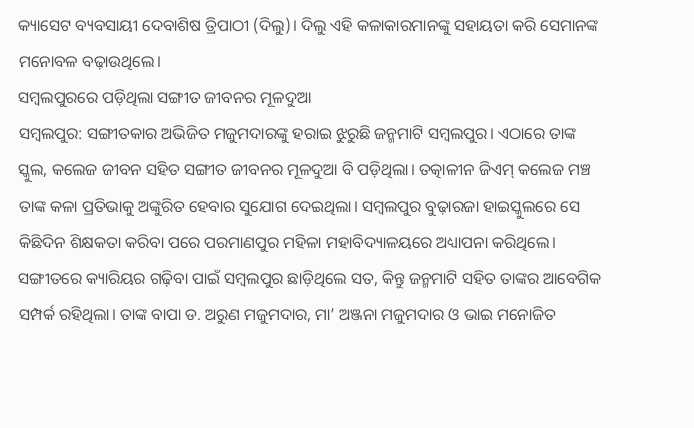କ୍ୟାସେଟ ବ୍ୟବସାୟୀ ଦେବାଶିଷ ତ୍ରିପାଠୀ (ଦିଲୁ)। ଦିଲୁ ଏହି କଳାକାରମାନଙ୍କୁ ସହାୟତା କରି ସେମାନଙ୍କ ମନୋବଳ ବଢ଼ାଉଥିଲେ।
ସମ୍ବଲପୁରରେ ପଡ଼ିଥିଲା ସଙ୍ଗୀତ ଜୀବନର ମୂଳଦୁଆ
ସମ୍ବଲପୁର: ସଙ୍ଗୀତକାର ଅଭିଜିତ ମଜୁମଦାରଙ୍କୁ ହରାଇ ଝୁରୁଛି ଜନ୍ମମାଟି ସମ୍ବଲପୁର। ଏଠାରେ ତାଙ୍କ ସ୍କୁଲ, କଲେଜ ଜୀବନ ସହିତ ସଙ୍ଗୀତ ଜୀବନର ମୂଳଦୁଆ ବି ପଡ଼ିଥିଲା। ତତ୍କାଳୀନ ଜିଏମ୍ କଲେଜ ମଞ୍ଚ ତାଙ୍କ କଳା ପ୍ରତିଭାକୁ ଅଙ୍କୁରିତ ହେବାର ସୁଯୋଗ ଦେଇଥିଲା। ସମ୍ବଲପୁର ବୁଢ଼ାରଜା ହାଇସ୍କୁଲରେ ସେ କିଛିଦିନ ଶିକ୍ଷକତା କରିବା ପରେ ପରମାଣପୁର ମହିଳା ମହାବିଦ୍ୟାଳୟରେ ଅଧ୍ୟାପନା କରିଥିଲେ। ସଙ୍ଗୀତରେ କ୍ୟାରିୟର ଗଢ଼ିବା ପାଇଁ ସମ୍ବଲପୁର ଛାଡ଼ିଥିଲେ ସତ, କିନ୍ତୁ ଜନ୍ମମାଟି ସହିତ ତାଙ୍କର ଆବେଗିକ ସମ୍ପର୍କ ରହିଥିଲା। ତାଙ୍କ ବାପା ଡ. ଅରୁଣ ମଜୁମଦାର, ମା’ ଅଞ୍ଜନା ମଜୁମଦାର ଓ ଭାଇ ମନୋଜିତ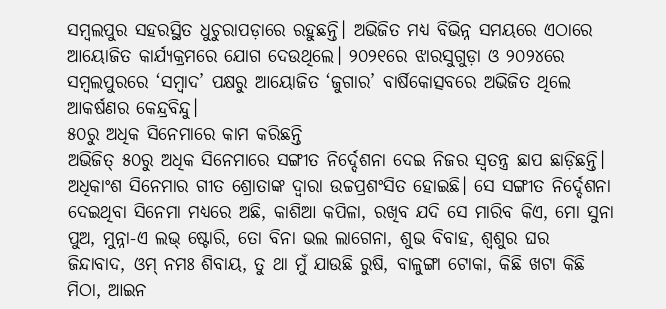ସମ୍ବଲପୁର ସହରସ୍ଥିତ ଧୁଚୁରାପଡ଼ାରେ ରହୁଛନ୍ତି। ଅଭିଜିତ ମଧ୍ୟ ବିଭିନ୍ନ ସମୟରେ ଏଠାରେ ଆୟୋଜିତ କାର୍ଯ୍ୟକ୍ରମରେ ଯୋଗ ଦେଉଥିଲେ। ୨୦୨୧ରେ ଝାରସୁଗୁଡ଼ା ଓ ୨୦୨୪ରେ ସମ୍ବଲପୁରରେ ‘ସମ୍ବାଦ’ ପକ୍ଷରୁ ଆୟୋଜିତ ‘ଜୁଗାର’ ବାର୍ଷିକୋତ୍ସବରେ ଅଭିଜିତ ଥିଲେ ଆକର୍ଷଣର କେନ୍ଦ୍ରବିନ୍ଦୁ।
୫୦ରୁ ଅଧିକ ସିନେମାରେ କାମ କରିଛନ୍ତି
ଅଭିଜିତ୍ ୫୦ରୁ ଅଧିକ ସିନେମାରେ ସଙ୍ଗୀତ ନିର୍ଦ୍ଦେଶନା ଦେଇ ନିଜର ସ୍ବତନ୍ତ୍ର ଛାପ ଛାଡ଼ିଛନ୍ତି। ଅଧିକାଂଶ ସିନେମାର ଗୀତ ଶ୍ରୋତାଙ୍କ ଦ୍ବାରା ଉଚ୍ଚପ୍ରଶଂସିତ ହୋଇଛି। ସେ ସଙ୍ଗୀତ ନିର୍ଦ୍ଦେଶନା ଦେଇଥିବା ସିନେମା ମଧ୍ୟରେ ଅଛି, କାଶିଆ କପିଳା, ରଖିବ ଯଦି ସେ ମାରିବ କିଏ, ମୋ ସୁନା ପୁଅ, ମୁନ୍ନା-ଏ ଲଭ୍ ଷ୍ଟୋରି, ତୋ ବିନା ଭଲ ଲାଗେନା, ଶୁଭ ବିବାହ, ଶ୍ବଶୁର ଘର ଜିନ୍ଦାବାଦ, ଓମ୍ ନମଃ ଶିବାୟ, ତୁ ଥା ମୁଁ ଯାଉଛି ରୁଷି, ବାଳୁଙ୍ଗା ଟୋକା, କିଛି ଖଟା କିଛି ମିଠା, ଆଇନ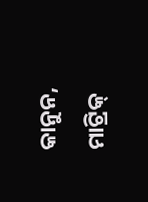କାନୁନ, ମାଟ୍ରିକ୍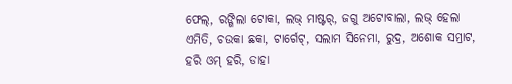ଫେଲ୍, ରଙ୍ଗିଲା ଟୋକା, ଲଭ୍ ମାଷ୍ଟର୍, ଜଗୁ ଅଟୋବାଲା, ଲଭ୍ ହେଲା ଏମିତି, ଚଉକା ଛକା, ଟାର୍ଗେଟ୍, ସଲାମ ସିନେମା, ରୁଦ୍ର, ଅଶୋକ ସମ୍ରାଟ, ହରି ଓମ୍ ହରି, ଡାହା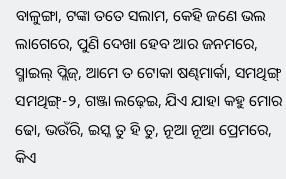ବାଳୁଙ୍ଗା, ଟଙ୍କା ତତେ ସଲାମ, କେହି ଜଣେ ଭଲ ଲାଗେରେ, ପୁଣି ଦେଖା ହେବ ଆର ଜନମରେ, ସ୍ମାଇଲ୍ ପ୍ଲିଜ୍, ଆମେ ତ ଟୋକା ଷଣ୍ଢମାର୍କା, ସମଥିଙ୍ଗ୍ ସମଥିଙ୍ଗ୍-୨, ଗଞ୍ଜା ଲଢ଼େଇ, ଯିଏ ଯାହା କହୁ ମୋର ଢୋ, ଭଉଁରି, ଇସ୍କ ତୁ ହି ତୁ, ନୂଆ ନୂଆ ପ୍ରେମରେ, କିଏ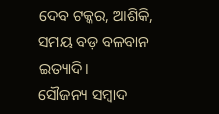ଦେବ ଟକ୍କର, ଆଶିକି, ସମୟ ବଡ଼ ବଳବାନ ଇତ୍ୟାଦି।
ସୌଜନ୍ୟ ସମ୍ବାଦ